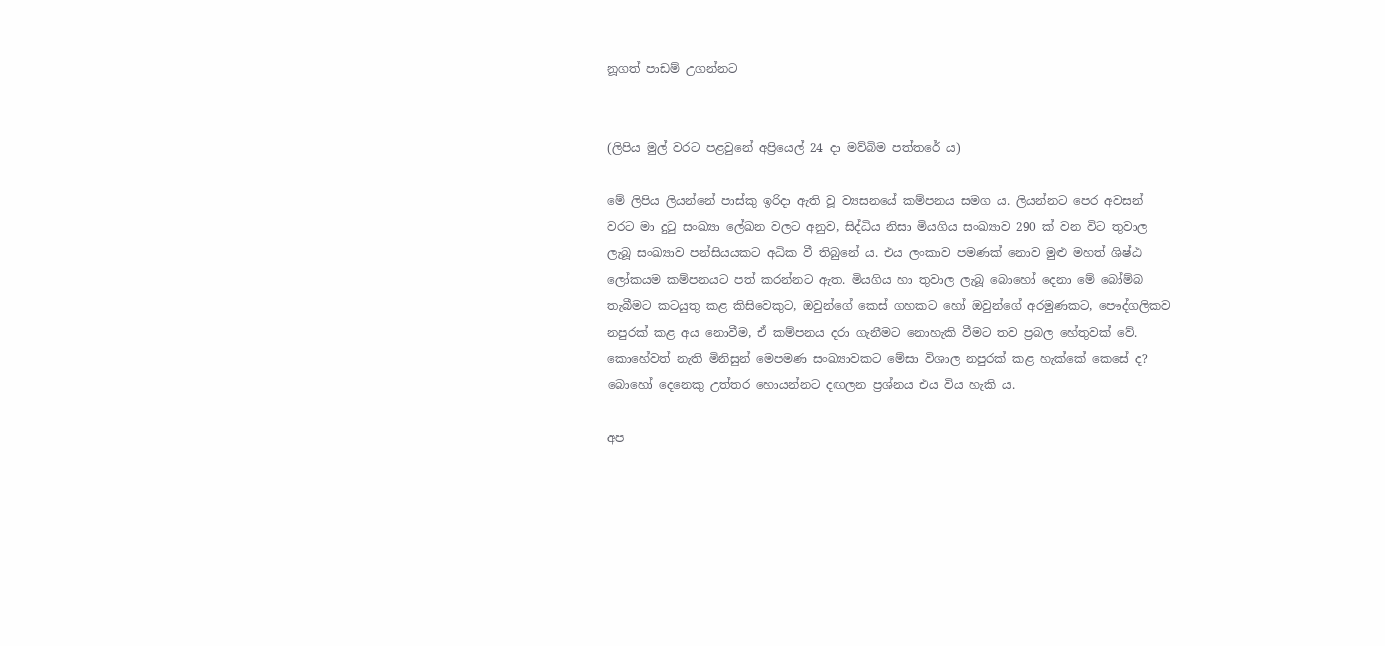නූගත් පාඩම් උගන්නට


(ලිපිය මුල් වරට පළවුනේ අප්‍රියෙල් 24 දා මව්බිම පත්තරේ ය)

මේ ලිපිය ලියන්නේ පාස්කු ඉරිදා ඇති වූ ව්‍යසනයේ කම්පනය සමග ය. ලියන්නට පෙර අවසන් වරට මා දුටු සංඛ්‍යා ලේඛන වලට අනුව, සිද්ධිය නිසා මියගිය සංඛ්‍යාව 290 ක් වන විට තුවාල ලැබූ සංඛ්‍යාව පන්සියයකට අධික වී තිබුනේ ය. එය ලංකාව පමණක් නොව මුළු මහත් ශිෂ්ඨ ලෝකයම කම්පනයට පත් කරන්නට ඇත. මියගිය හා තුවාල ලැබූ බොහෝ දෙනා මේ බෝම්බ තැබීමට කටයුතු කළ කිසිවෙකුට, ඔවුන්ගේ කෙස් ගහකට හෝ ඔවුන්ගේ අරමුණකට, පෞද්ගලිකව නපුරක් කළ අය නොවීම, ඒ කම්පනය දරා ගැනීමට නොහැකි වීමට තව ප්‍රබල හේතුවක් වේ. කොහේවත් නැති මිනිසුන් මෙපමණ සංඛ්‍යාවකට මේසා විශාල නපුරක් කළ හැක්කේ කෙසේ ද? බොහෝ දෙනෙකු උත්තර හොයන්නට දඟලන ප්‍රශ්නය එය විය හැකි ය.

අප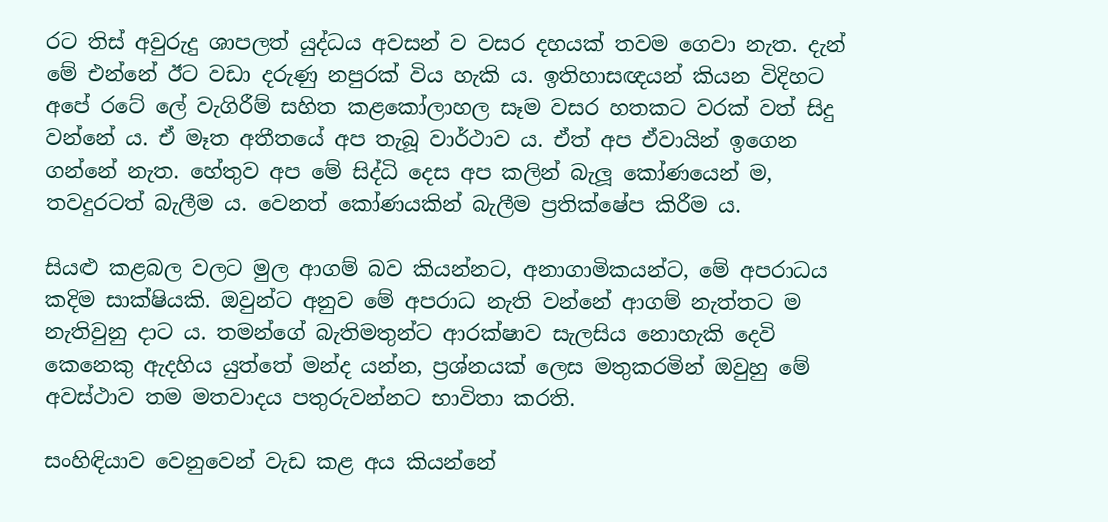රට තිස් අවුරුදු ශාපලත් යුද්ධය අවසන් ව වසර දහයක් තවම ගෙවා නැත. දැන් මේ එන්නේ ඊට වඩා දරුණු නපුරක් විය හැකි ය. ඉතිහාසඥයන් කියන විදිහට අපේ රටේ ලේ වැගිරීම් සහිත කළකෝලාහල සෑම වසර හතකට වරක් වත් සිදු වන්නේ ය. ඒ මෑත අතීතයේ අප තැබූ වාර්ථාව ය. ඒත් අප ඒවායින් ඉගෙන ගන්නේ නැත. හේතුව අප මේ සිද්ධි දෙස අප කලින් බැලූ කෝණයෙන් ම, තවදුරටත් බැලීම ය. වෙනත් කෝණයකින් බැලීම ප්‍රතික්ෂේප කිරීම ය.

සියළු කළබල වලට මුල ආගම් බව කියන්නට, අනාගාමිකයන්ට, මේ අපරාධය කදිම සාක්ෂියකි. ඔවුන්ට අනුව මේ අපරාධ නැති වන්නේ ආගම් නැත්තට ම නැතිවුනු දාට ය. තමන්ගේ බැතිමතුන්ට ආරක්ෂාව සැලසිය නොහැකි දෙවි කෙනෙකු ඇදහිය යුත්තේ මන්ද යන්න, ප්‍රශ්නයක් ලෙස මතුකරමින් ඔවුහු මේ අවස්ථාව තම මතවාදය පතුරුවන්නට භාවිතා කරති.

සංහිඳියාව වෙනුවෙන් වැඩ කළ අය කියන්නේ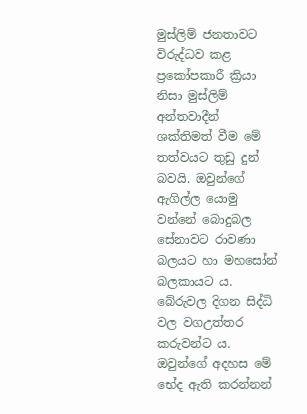මුස්ලිම් ජනතාවට විරුද්ධව කළ ප්‍රකෝපකාරී ක්‍රියා නිසා මුස්ලිම් අන්තවාදීන් ශක්තිමත් වීම මේ තත්වයට තුඩු දුන් බවයි. ඔවුන්ගේ ඇගිල්ල යොමු වන්නේ බොදුබල සේනාවට රාවණා බලයට හා මහසෝන් බලකායට ය. බේරුවල දිගන සිද්ධි වල වගඋත්තර කරුවන්ට ය. ඔවුන්ගේ අදහස මේ භේද ඇති කරන්නන්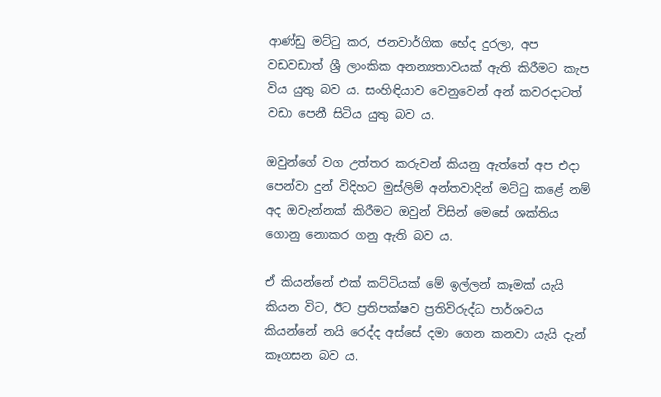ආණ්ඩු මට්ටු කර, ජනවාර්ගික භේද දුරලා, අප වඩවඩාත් ශ්‍රී ලාංකික අනන්‍යතාවයක් ඇති කිරීමට කැප විය යුතු බව ය. සංහිඳියාව වෙනුවෙන් අන් කවරදාටත් වඩා පෙනී සිටිය යුතු බව ය.

ඔවුන්ගේ වග උත්තර කරුවන් කියනු ඇත්තේ අප එදා පෙන්වා දුන් විදිහට මුස්ලිම් අන්තවාදින් මට්ටු කළේ නම් අද ඔවැන්නක් කිරීමට ඔවුන් විසින් මෙසේ ශක්තිය ගොනු නොකර ගනු ඇති බව ය.

ඒ කියන්නේ එක් කට්ටියක් මේ ඉල්ලන් කෑමක් යැයි කියන විට, ඊට ප්‍රතිපක්ෂව ප්‍රතිවිරුද්ධ පාර්ශවය කියන්නේ නයි රෙද්ද අස්සේ දමා ගෙන කනවා යැයි දැන් කෑගසන බව ය.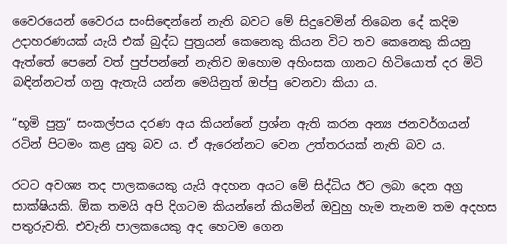වෛරයෙන් වෛරය සංසිඳෙන්නේ නැති බවට මේ සිදුවෙමින් තිබෙන දේ කදිම උදාහරණයක් යැයි එක් බුද්ධ පුත්‍රයන් කෙනෙකු කියන විට තව කෙනෙකු කියනු ඇත්තේ පෙනේ වත් පුප්පන්නේ නැතිව ඔහොම අහිංසක ගානට හිටියොත් දර මිටි බඳින්නටත් ගනු ඇතැයි යන්න මෙයිනුත් ඔප්පු වෙනවා කියා ය.

“භූමි පුත්‍ර“ සංකල්පය දරණ අය කියන්නේ ප්‍රශ්න ඇති කරන අන්‍ය ජනවර්ගයන් රටින් පිටමං කළ යුතු බව ය. ඒ ඇරෙන්නට වෙන උත්තරයක් නැති බව ය.

රටට අවශ්‍ය තද පාලකයෙකු යැයි අදහන අයට මේ සිද්ධිය ඊට ලබා දෙන අග්‍ර සාක්ෂියකි. ඕක තමයි අපි දිගටම කියන්නේ කියමින් ඔවුහු හැම තැනම තම අදහස පතුරුවති. එවැනි පාලකයෙකු අද හෙටම ගෙන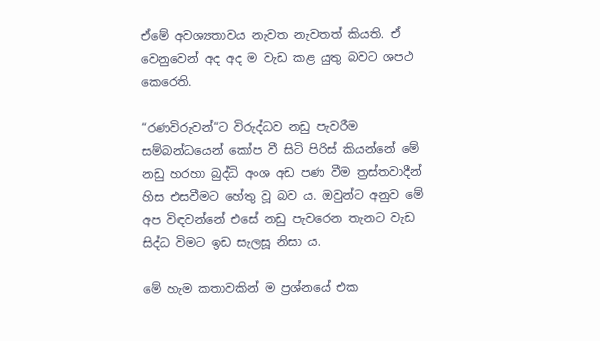ඒමේ අවශ්‍යතාවය නැවත නැවතත් කියති. ඒ වෙනුවෙන් අද අද ම වැඩ කළ යුතු බවට ශපථ කෙරෙති.

“රණවිරුවන්“ට විරුද්ධව නඩු පැවරීම සම්බන්ධයෙන් කෝප වී සිටි පිරිස් කියන්නේ මේ නඩු හරහා බුද්ධි අංශ අඩ පණ වීම ත්‍රස්තවාදීන් හිස එසවීමට හේතු වූ බව ය. ඔවුන්ට අනුව මේ අප විඳවන්නේ එසේ නඩු පැවරෙන තැනට වැඩ සිද්ධ විමට ඉඩ සැලසූ නිසා ය.

මේ හැම කතාවකින් ම ප්‍රශ්නයේ එක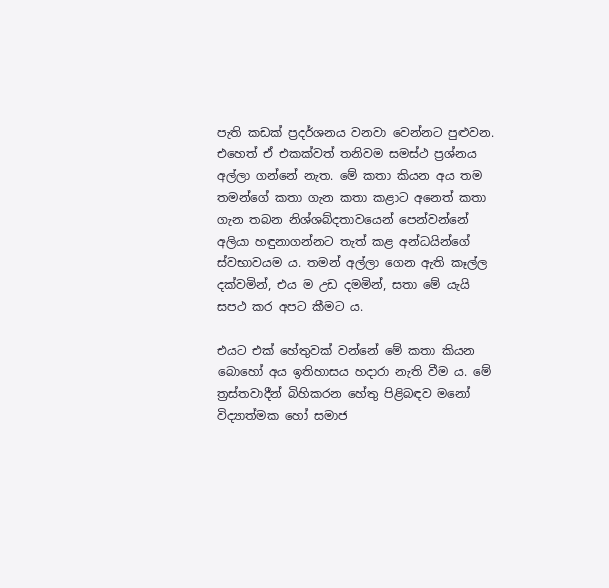පැති කඩක් ප්‍රදර්ශනය වනවා වෙන්නට පුළුවන. එහෙත් ඒ එකක්වත් තනිවම සමස්ථ ප්‍රශ්නය අල්ලා ගන්නේ නැත. මේ කතා කියන අය තම තමන්ගේ කතා ගැන කතා කළාට අනෙත් කතා ගැන තබන නිශ්ශබ්දතාවයෙන් පෙන්වන්නේ අලියා හඳුනාගන්නට තැත් කළ අන්ධයින්ගේ ස්වභාවයම ය. තමන් අල්ලා ගෙන ඇති කෑල්ල දක්වමින්, එය ම උඩ දමමින්, සතා මේ යැයි සපථ කර අපට කීමට ය.

එයට එක් හේතුවක් වන්නේ මේ කතා කියන බොහෝ අය ඉතිහාසය හදාරා නැති වීම ය. මේ ත්‍රස්තවාදීන් බිහිකරන හේතු පිළිබඳව මනෝ විද්‍යාත්මක හෝ සමාජ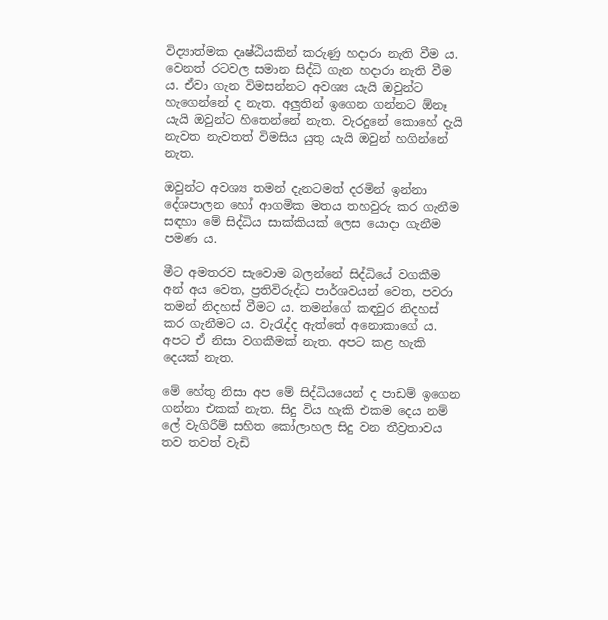විද්‍යාත්මක දෘෂ්ඨියකින් කරුණු හදාරා නැති වීම ය. වෙනත් රටවල සමාන සිද්ධි ගැන හදාරා නැති වීම ය. ඒවා ගැන විමසන්නට අවශ්‍ය යැයි ඔවුන්ට හැගෙන්නේ ද නැත. අලුතින් ඉගෙන ගන්නට ඕනෑ යැයි ඔවුන්ට හිතෙන්නේ නැත. වැරදුනේ කොහේ දැයි නැවත නැවතත් විමසිය යුතු යැයි ඔවුන් හගින්නේ නැත.

ඔවුන්ට අවශ්‍ය තමන් දැනටමත් දරමින් ඉන්නා දේශපාලන හෝ ආගමික මතය තහවුරු කර ගැනීම සඳහා මේ සිද්ධිය සාක්කියක් ලෙස යොදා ගැනීම පමණ ය.

මීට අමතරව සැවොම බලන්නේ සිද්ධියේ වගකීම අන් අය වෙත, ප්‍රතිවිරුද්ධ පාර්ශවයන් වෙත, පවරා තමන් නිදහස් වීමට ය. තමන්ගේ කඳවුර නිදහස් කර ගැනීමට ය. වැරැද්ද ඇත්තේ අනොකාගේ ය. අපට ඒ නිසා වගකීමක් නැත. අපට කළ හැකි දෙයක් නැත.

මේ හේතු නිසා අප මේ සිද්ධියයෙන් ද පාඩම් ඉගෙන ගන්නා එකක් නැත. සිදු විය හැකි එකම දෙය නම් ලේ වැගිරීම් සහිත කෝලාහල සිදු වන තීව්‍රතාවය තව තවත් වැඩි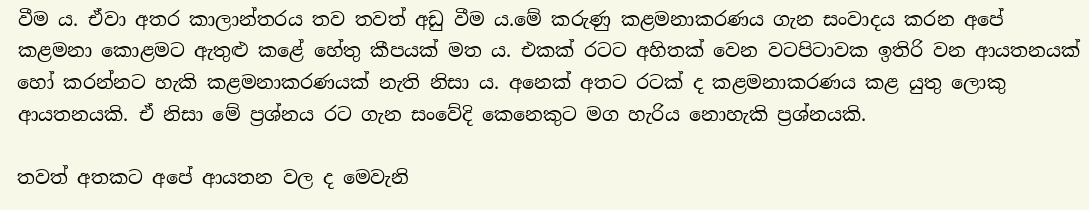වීම ය. ඒවා අතර කාලාන්තරය තව තවත් අඩු වීම ය.මේ කරුණු කළමනාකරණය ගැන සංවාදය කරන අපේ කළමනා කොළමට ඇතුළු කළේ හේතු කීපයක් මත ය. එකක් රටට අහිතක් වෙන වටපිටාවක ඉතිරි වන ආයතනයක් හෝ කරන්නට හැකි කළමනාකරණයක් නැති නිසා ය. අනෙක් අතට රටක් ද කළමනාකරණය කළ යුතු ලොකු ආයතනයකි. ඒ නිසා මේ ප්‍රශ්නය රට ගැන සංවේදි කෙනෙකුට මග හැරිය නොහැකි ප්‍රශ්නයකි.

තවත් අතකට අපේ ආයතන වල ද මෙවැනි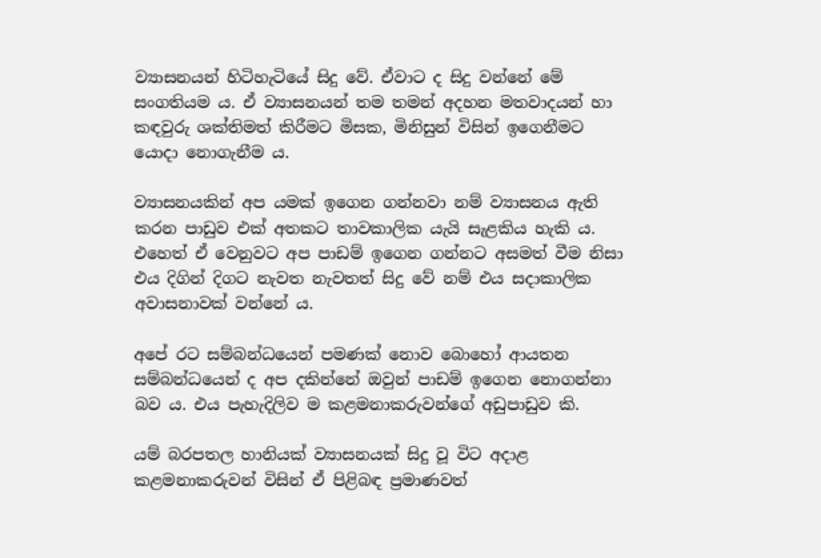ව්‍යාසනයන් හිටිහැටියේ සිදු වේ. ඒවාට ද සිදු වන්නේ මේ සංගතියම ය. ඒ ව්‍යාසනයන් තම තමන් අදහන මතවාදයන් හා කඳවුරු ශක්තිමත් කිරීමට මිසක, මිනිසුන් විසින් ඉගෙනීමට යොදා නොගැනීම ය.

ව්‍යාසනයකින් අප යමක් ඉගෙන ගන්නවා නම් ව්‍යාසනය ඇති කරන පාඩුව එක් අතකට තාවකාලික යැයි සැළකිය හැකි ය. එහෙත් ඒ වෙනුවට අප පාඩම් ඉගෙන ගන්නට අසමත් වීම නිසා එය දිගින් දිගට නැවත නැවතත් සිදු වේ නම් එය සදාකාලික අවාසනාවක් වන්නේ ය.

අපේ රට සම්බන්ධයෙන් පමණක් නොව බොහෝ ආයතන සම්බන්ධයෙන් ද අප දකින්නේ ඔවුන් පාඩම් ඉගෙන නොගන්නා බව ය. එය පැහැදිලිව ම කළමනාකරුවන්ගේ අඩුපාඩුව කි.

යම් බරපතල හානියක් ව්‍යාසනයක් සිදු වූ විට අදාළ කළමනාකරුවන් විසින් ඒ පිළිබඳ ප්‍රමාණවත්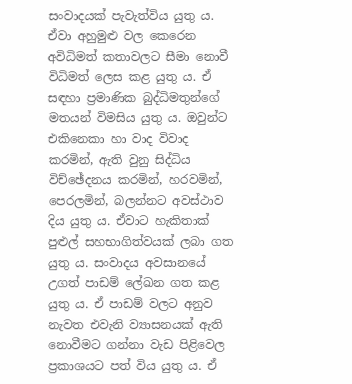සංවාදයක් පැවැත්විය යුතු ය. ඒවා අහුමුළු වල කෙරෙන අවිධිමත් කතාවලට සීමා නොවී විධිමත් ලෙස කළ යුතු ය. ඒ සඳහා ප්‍රමාණික බුද්ධිමතුන්ගේ මතයන් විමසිය යුතු ය. ඔවුන්ට එකිනෙකා හා වාද විවාද කරමින්, ඇති වුනු සිද්ධිය විච්ඡේදනය කරමින්, හරවමින්, පෙරලමින්, බලන්නට අවස්ථාව දිය යුතු ය. ඒවාට හැකිතාක් පුළුල් සහභාගිත්වයක් ලබා ගත යුතු ය. සංවාදය අවසානයේ උගත් පාඩම් ලේඛන ගත කළ යුතු ය. ඒ පාඩම් වලට අනුව නැවත එවැනි ව්‍යාසනයක් ඇති නොවීමට ගන්නා වැඩ පිළිවෙල ප්‍රකාශයට පත් විය යුතු ය. ඒ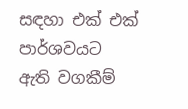සඳහා එක් එක් පාර්ශවයට ඇති වගකීම්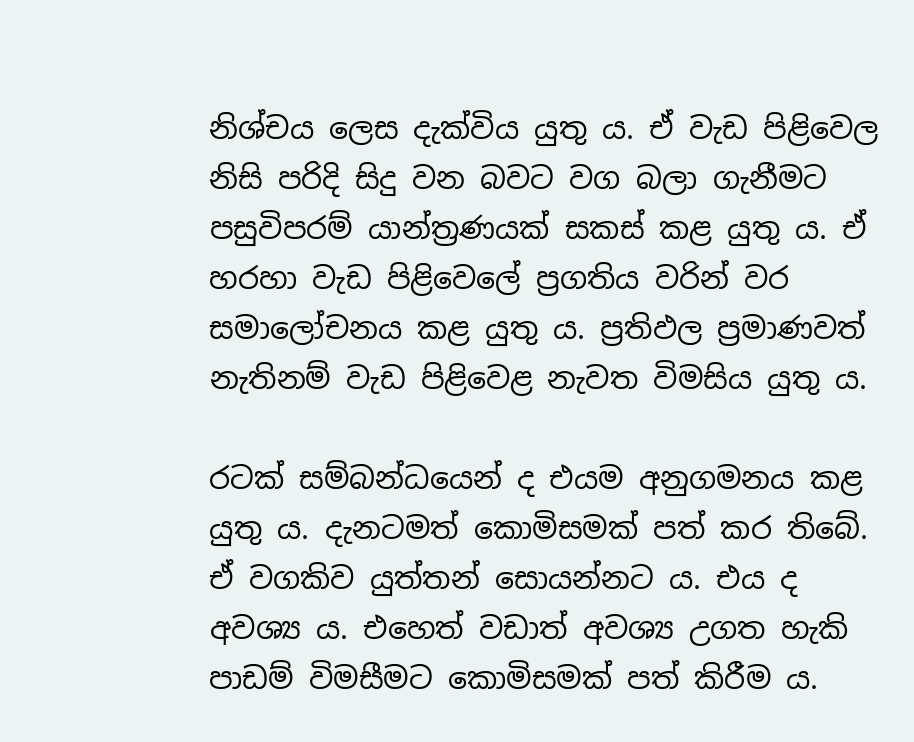නිශ්චය ලෙස දැක්විය යුතු ය. ඒ වැඩ පිළිවෙල නිසි පරිදි සිදු වන බවට වග බලා ගැනීමට පසුවිපරම් යාන්ත්‍රණයක් සකස් කළ යුතු ය. ඒ හරහා වැඩ පිළිවෙලේ ප්‍රගතිය වරින් වර සමාලෝචනය කළ යුතු ය. ප්‍රතිඵල ප්‍රමාණවත් නැතිනම් වැඩ පිළිවෙළ නැවත විමසිය යුතු ය.

රටක් සම්බන්ධයෙන් ද එයම අනුගමනය කළ යුතු ය. දැනටමත් කොමිසමක් පත් කර තිබේ. ඒ වගකිව යුත්තන් සොයන්නට ය. එය ද අවශ්‍ය ය. එහෙත් වඩාත් අවශ්‍ය උගත හැකි පාඩම් විමසීමට කොමිසමක් පත් කිරීම ය.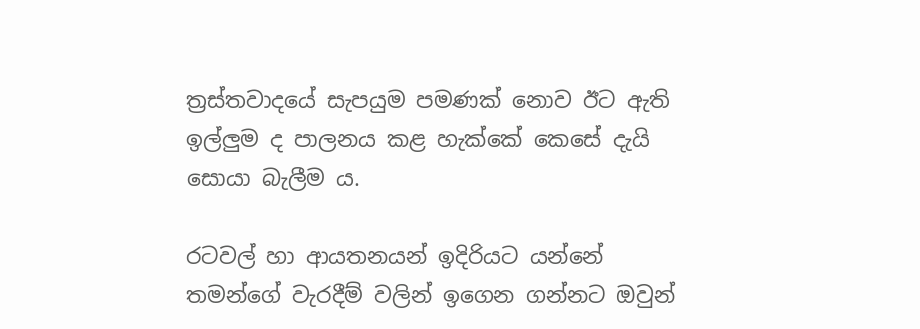ත්‍රස්තවාදයේ සැපයුම පමණක් නොව ඊට ඇති ඉල්ලුම ද පාලනය කළ හැක්කේ කෙසේ දැයි සොයා බැලීම ය.

රටවල් හා ආයතනයන් ඉදිරියට යන්නේ තමන්ගේ වැරදීම් වලින් ඉගෙන ගන්නට ඔවුන්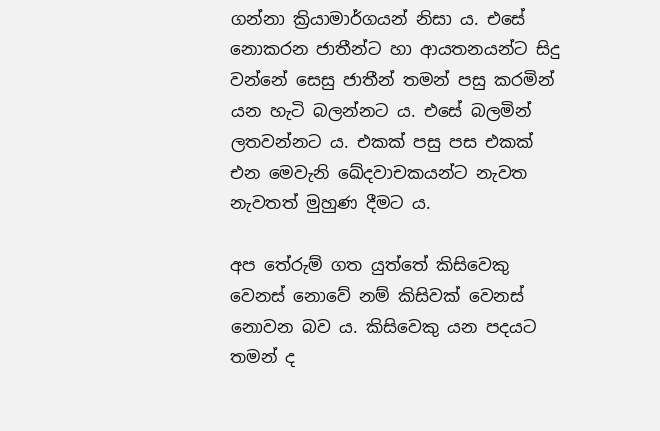ගන්නා ක්‍රියාමාර්ගයන් නිසා ය. එසේ  නොකරන ජාතීන්ට හා ආයතනයන්ට සිදු වන්නේ සෙසු ජාතීන් තමන් පසු කරමින් යන හැටි බලන්නට ය. එසේ බලමින් ලතවන්නට ය. එකක් පසු පස එකක් එන මෙවැනි ඛේදවාචකයන්ට නැවත නැවතත් මුහුණ දීමට ය.

අප තේරුම් ගත යුත්තේ කිසිවෙකු වෙනස් නොවේ නම් කිසිවක් වෙනස් නොවන බව ය. කිසිවෙකු යන පදයට තමන් ද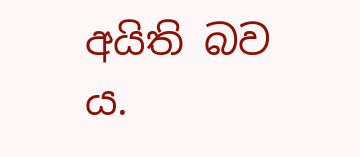අයිති බව ය.